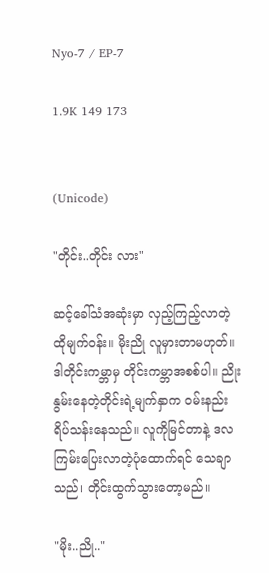Nyo-7 / EP-7

1.9K 149 173


(Unicode)

"တိုင်း..တိုင်း လား"

ဆင့်ခေါ်သံအဆုံးမှာ လှည့်ကြည့်လာတဲ့ ထိုမျက်ဝန်း။ မိုးညို လူမှားတာမဟုတ်။ ဒါတိုင်းကမ္ဘာမှ တိုင်းကမ္ဘာအစစ်ပါ။ ညိုးနွမ်းနေတဲ့တိုင်းရဲ့မျက်နှာက ဝမ်းနည်းရိပ်သန်းနေသည်။ လူကိုမြင်တာနဲ့ ဒလကြမ်းပြေးလာတဲ့ပုံထောက်ရင် သေချာသည်၊ တိုင်းထွက်သွားတော့မည်။

"မိုး..ညို.."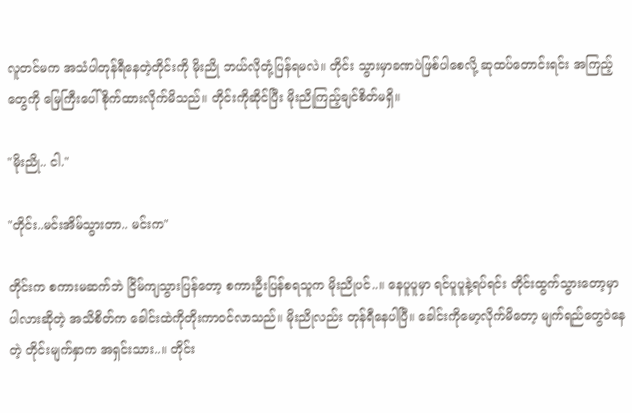လူတင်မက အသံပါတုန်ရီနေတဲ့တိုင်းကို မိုးညို ဘယ်လိုတုံ့ပြန်ရမလဲ။ တိုင်း သွားမှာခဏပဲဖြစ်ပါစေလို့ ဆုထပ်တောင်းရင်း အကြည့်တွေကို မြေကြီးပေါ်စိုက်ထားလိုက်မိသည်။ တိုင်းကိုဆိုင်ပြီး မိုးညိုကြည့်ချင်စိတ်မရှိ။

"မိုးညို.. ငါ."

"တိုင်း..မင်းအိမ်သွားတာ.. မင်းက"

တိုင်းက စကားမဆက်ဘဲ ငြိမ်ကျသွားပြန်တော့ စကားဦးပြန်စရသူက မိုးညိုပင်..။ နေပူပူမှာ ရင်ပူပူနဲ့ရပ်ရင်း တိုင်းထွက်သွားတော့မှာပါလားဆိုတဲ့ အသိစိတ်က ခေါင်းထဲကိုတိုးကာဝင်လာသည်။ မိုးညိုလည်း တုန်ရီနေပါပြီ။ ခေါင်းကိုမော့လိုက်မိတော့ မျက်ရည်တွေဝဲနေတဲ့ တိုင်းမျက်နှာက အရှင်းသား..။ တိုင်း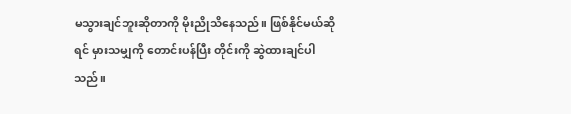မသွားချင်ဘူးဆိုတာကို မိုးညိုသိနေသည်။ ဖြစ်နိုင်မယ်ဆိုရင် မှားသမျှကို တောင်းပန်ပြီး တိုင်းကို ဆွဲထားချင်ပါသည်။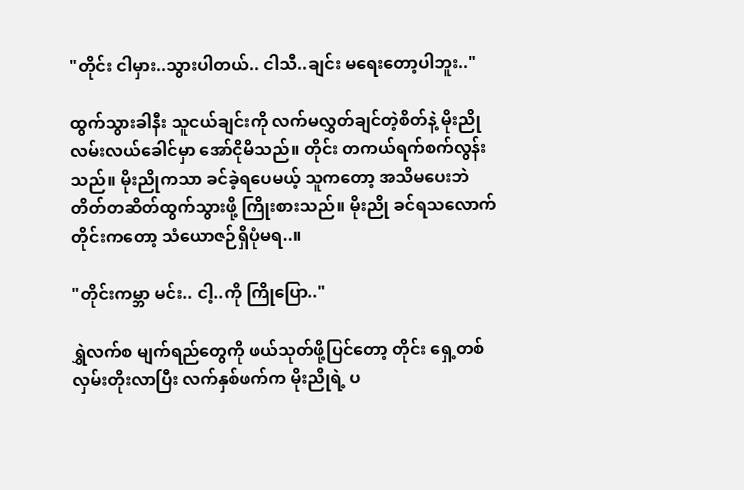"တိုင်း ငါမှား..သွားပါတယ်.. ငါသီ..ချင်း မရေးတော့ပါဘူး.."

ထွက်သွားခါနီး သူငယ်ချင်းကို လက်မလွှတ်ချင်တဲ့စိတ်နဲ့ မိုးညို လမ်းလယ်ခေါင်မှာ အော်ငိုမိသည်။ တိုင်း တကယ်ရက်စက်လွန်းသည်။ မိုးညိုကသာ ခင်ခဲ့ရပေမယ့် သူကတော့ အသိမပေးဘဲ တိတ်တဆိတ်ထွက်သွားဖို့ ကြိုးစားသည်။ မိုးညို ခင်ရသလောက် တိုင်းကတော့ သံယောဇဉ်ရှိပုံမရ..။

"တိုင်းကမ္ဘာ မင်း.. ငါ့..ကို ကြိုပြော.."

ရွှဲလက်စ မျက်ရည်တွေကို ဖယ်သုတ်ဖို့ပြင်တော့ တိုင်း ရှေ့တစ်လှမ်းတိုးလာပြီး လက်နှစ်ဖက်က မိုးညိုရဲ့ ပ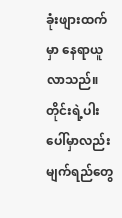ခုံးဖျားထက်မှာ နေရာယူလာသည်။ တိုင်းရဲ့ပါးပေါ်မှာလည်း မျက်ရည်တွေ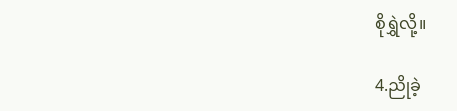စိုရွှဲလို့။

4.ညိုခဲ့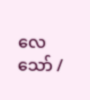လေသော် /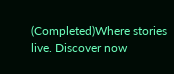(Completed)Where stories live. Discover now